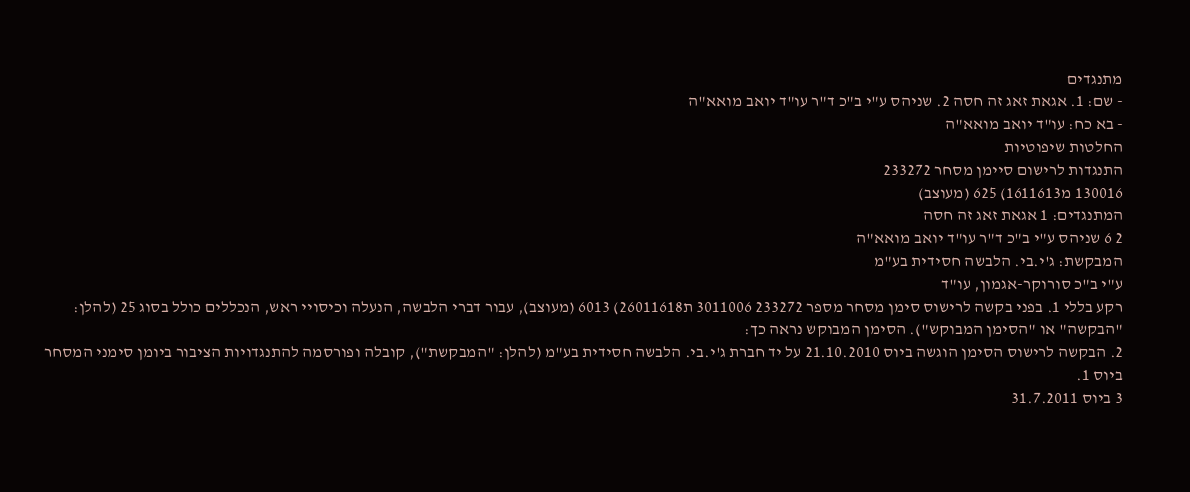מתנגדים
- שם: 1. אגאת זאג זה חסה 2. שניהס ע"י ב"כ ד"ר עו"ד יואב מואא"ה
- בא כח: עו"ד יואב מואא"ה
החלטות שיפוטיות
התנגדות לרישום סיימן מסחר 233272
130016 מ1611613) 625 (מעוצב)
המתנגדים: 1 אגאת זאג זה חסה
2 6 שניהס ע"י ב"כ ד"ר עו"ד יואב מואא"ה
המבקשת: ג'י.בי. הלבשה חסידית בע"מ
ע"י ב"כ סורוקר-אגמון, עו"ד
רקע בללי 1. בפני בקשה לרישוס סימן מסחר מספר 233272 3011006 ת26011618) 6013 (מעוצב), עבור דברי הלבשה, הנעלה וכיסויי ראש, הנכללים כולל בסוג 25 (להלן: "הבקשה" או "הסימן המבוקש"). הסימן המבוקש נראה כך:
2. הבקשה לרישוס הסימן הוגשה ביוס 21.10.2010 על יד חברת ג'י.בי. הלבשה חסידית בע"מ (להלן: "המבקשת"), קובלה ופורסמה להתנגדויות הציבור ביומן סימני המסחר ביוס 1.
3 ביוס 31.7.2011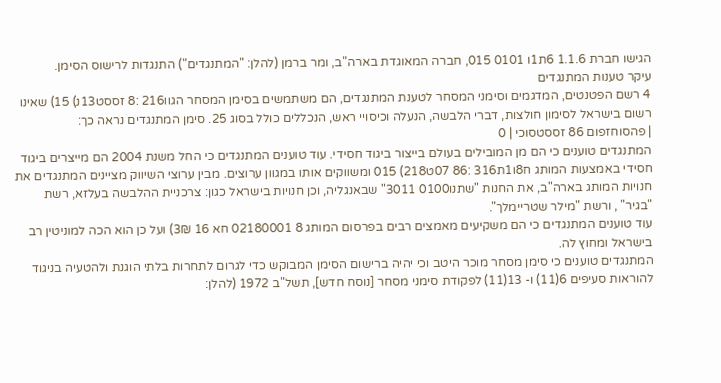הגישו חברת 1.1.6 6ת1ו 0101 015, חברה המאוגדת בארה"ב, ומר ברמן (להלן: "המתנגדים") התנגדות לרישוס הסימן.
עיקר טענות המתנגדים
4 רשם הפטנטים, המדגמים וסימני המסחר לטענת המתנגדים, הם משתמשים בסימן המסחר הגוו216 :8 זססט13נ) 15) שאינו רשום בישראל לסימון חולצות, דברי הלבשה, הנעלה וכיסויי ראש, הנכללים כולל בסוג 25. סימן המתנגדים נראה כך:
| פהסוחזפום 86 זססטסוכי | 0
המתנגדים טוענים כי הם מן המובילים בעולם בייצור ביגוד חסידי. עוד טוענים המתנגדים כי החל משנת 2004 הם מייצרים ביגוד חסידי באמצעות המותג ח8ו1ת316 :86 07ט218) 015 ומשווקים אותו במגוון ערוצים. מבין ערוצי השיווק מציינים המתנגדים את חנויות המותג בארה"ב, את החנות "שתנו0100 3011" שבאנגליה, וכן חנויות בישראל כגון: צרכניית ההלבשה בעלזא, רשת "בגיר" , ורשת "מילר שטריימלך".
עוד טוענים המתנגדים כי הם משקיעים מאמצים רבים בפרסום המותג 8 02180001 חא 16 3₪) ועל כן הוא הכה למוניטין רב בישראל ומחוץ לה.
המתנגדים טוענים כי סימן מסחר מוכר היטב וכי יהיה ברישום הסימן המבוקש כדי לגרום לתחרות בלתי הוגנת ולהטעיה בניגוד להוראות סעיפים 6(11) ו- 13(11) לפקודת סימני מסחר [נוסח חדש], תשל"ב 1972 (להלן: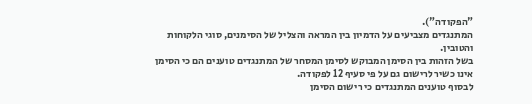"הפקודה").
המתנגדים מצביעים על הדמיון בין המראה והצליל של הסימנים, סוגי הלקוחות והטובין.
בשל הזהות בין הסימן המבוקש לסימן המסחר של המתנגדים טוענים הם כי הסימן אינו כשיר לרישום גם על פי סעיף 12 לפקודה.
לבסוף טוענים המתנגדים כי רישום הסימן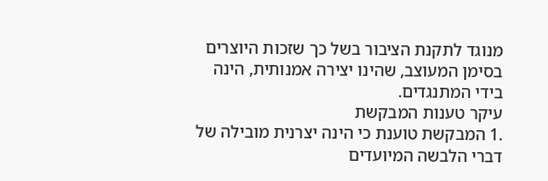מנוגד לתקנת הציבור בשל כך שזכות היוצרים בסימן המעוצב, שהינו יצירה אמנותית, הינה בידי המתנגדים.
עיקר טענות המבקשת
.1 המבקשת טוענת כי הינה יצרנית מובילה של דברי הלבשה המיועדים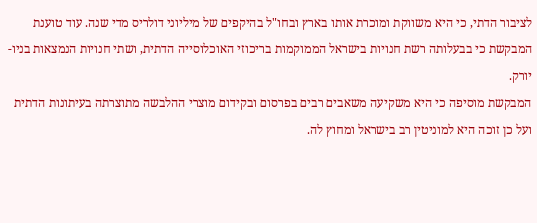לציבור הדתי, כי היא משווקת ומוכרת אותו בארץ ובחו"ל בהיקפים של מיליוני דולריס מדי שנה. עוד טוענת
המבקשת כי בבעלותה רשת חנויות בישראל הממוקמות בריכוזי האוכלוסייה הדתית, ושתי חנויות הנמצאות בניו-יורק.
המבקשת מוסיפה כי היא משקיעה משאבים רבים בפרסום ובקידום מוצרי ההלבשה מתוצרתה בעיתונות הדתית ועל כן זוכה היא למוניטין רב בישראל ומחוץ לה.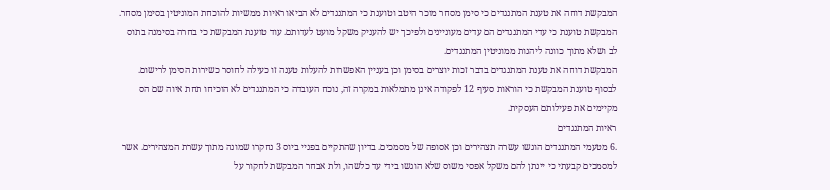המבקשת דוחה את טענת המתנגדים כי סימן מסחר מוכר היטב וטוענת כי המתנגדים לא הביאו ראיות ממשיות להוכחת המוניטין בסימן מסחר. המבקשת טוענת כי עדי המתנגדים הם עדים מעוניינים ולפיכך יש להעניק משקל מועט לעדותם. עוד טוענת המבקשת כי בחרה בסימנה בתוס לב ושלא מתוך כוונה ליהנות ממוניטין המתנגדים.
המבקשת דוחה את טענת המתנגדים בדבר זכות יוצרים בסימן וכן בעניין האפשרות להעלות טענה זו כעילה לחוסר כשירות הסימן לרישום.
לבסוף טוענת המבקשת כי הוראות סעיף 12 לפקודה אינן מתמלאות במקרה זה, נוכח העובדה כי המתנגדים לא הוכיחו תחת איוה שם הס מקיימים את פעילותם העסקית.
ראיות המתנגדים
.6 מטעמי המתנגדים הוגשו עשרה תצהירים וכן אסופה של מסמכים. בדיון שהתקיים בפניי ביוס 3 נחקרו שמונה מתוך עשרת המצהירים. אשר למסמכים קבעתי כי יינתן להם משקל אפסי משוס שלא הוגשו בידי עד כלשהו, ולת אבחר המבקשת לחקור על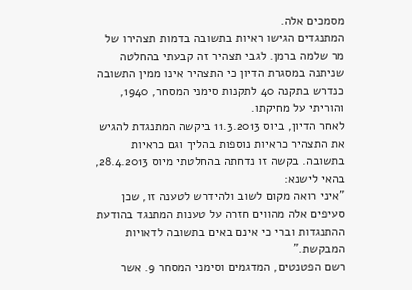מסמכים אלה.
המתנגדים הגישו ראיות בתשובה בדמות תצהירו של מר שלמה ברמן. לגבי תצהיר זה קבעתי בהחלטה שניתנה במסגרת הדיון כי התצהיר אינו ממין התשובה כנדרש בתקנה 40 לתקנות סימני המסחר, 1940, והוריתי על מחיקתו.
לאחר הדיון, ביוס 11.3.2013 ביקשה המתנגדת להגיש את התצהיר כראיות נוספות בהליך וגם כראיות בתשובה. בקשה זו נדחתה בהחלטתי מיוס 28.4.2013, בהאי לישנא:
"איני רואה מקום לשוב ולהידרש לטענה זו, שכן סעיפים אלה מהווים חזרה על טענות המתנגד בהודעת ההתנגדות וברי כי אינם באים בתשובה לדאויות המבקשת."
רשם הפטנטים, המדגמים וסימני המסחר 9. אשר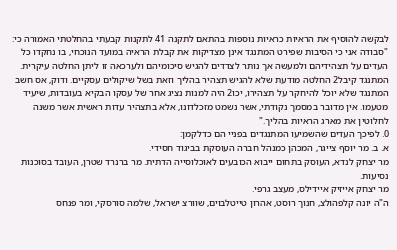לבקשה להוסיף את הראיות כראיות נוספות בהתאם לתקנה 41 לתקנות קבעתי בהחלטתי האמורה כי:
"סבודה אני כי הסיבות שפירט המתנגד אינן מצדיקות את קבלת הראיה במועד הנוכחי, בו נחקדו כל העדים על תצהידיהם ולמעשה אך נותר לצדדים להגיש סיכומיהם ולערכאה זו ליתן החלטה עיקרית. המתנגד קיבל2 החלטה מודעת שלא להגיש תצהיר בהליך וזאת בשל שיקולים עסקיים. ודוק, אס חשב המתנגד שלא יוכל להיחקר על תצהירו, יכו2 היה למנות נציג אחר של עסקו הבקיא בעובדות, שיעיד מטעמו. אין מדובר במסמך נקודתי, אשר נשמט מזכלדונו, אלא בתצהיר עדות ראשית אשר משנה לחלוטין את מארג הראיות בהליך."
0. לפיכך העדים שהשמיעו המתנגדים בפניי הם כדלקמן:
א. ב. מר יוסף צייגר, המכהן כמנהל חברה העוסקת בביגוד חסידי.
מר יצחק לנדא, העוסק בתחום ייבוא הכובעים לאוכלוסייה הדתית. מר ברנרד שטרן, העובד בסוכנות נסיעות.
מר יצחק אייזיק איידילס, מעצב גרפי.
ה"ה יונה קלפהולצ, חנוך רוסט, אהרון טייטלבוים, שוורצ ישראל, שלמה סורסקי, ומר פנחס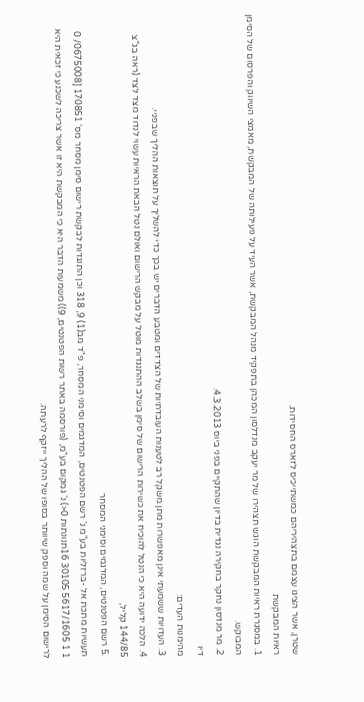שטרן, אשר הציגו עצמם בתצהיריהם כמשתייכיס לזארס החסידות.
ראיות המבקשת
1. במסגרת ראיות המבקשת הוגש תצהירו של מר יעקב מנדלסון המכהן בתפקיד מנהל המבקשת, אשר העיד על פעילותה של המבקשת, מאמצי השיווק והפרסום של הסימן המבוקש.
2. מר מנדסון נחקר בחקירה נגדית בדיון שהתקיים בפני ביוס 4.3.2013.
דיו
מהימנות העדים:
3. העדויות ששמעתי אינן מאפשרות מתן משקל רב לטענות העובדתיות של הצדדים ומטבע הדברים יש בכך כדי להשליך על תוצאות ההליך שבפניי.
4. הלכה ידועה היא כי הנטל להוכיח את כשירות הרישום של סימן בשלב ההתנגדות מוטל על מבקש הרישום ואולם נטל הבאת הראיות עשוי לנדוד מצד לצד (ראה בג"צ 144/85 קליל,
.5 רשם הפטנטים, המדגמים וסימני המסחר
תעשיות מתכת אל -ברזליות בע"מ נ' רשם הפטנטים, המדגמים וסימני המסחר, פ"ד מב(1) 9, 318 וכן התנגדות לבקשת רישום סימן מסחר מס' 170851 [0675008/ 0
1 1 5617/1605 30105 16תנונתות 0<) נ' גמקום בע"מ, (פורסמה באתר רשות הפטנטים, 9)) משמעות הדבר היא כי המבקשת היא זו אשר צריכה לשכנע כי זכאית היא לרישום הסימן על שמה וספק שיוותר בסופו של ההליך ייזקף לרעתה.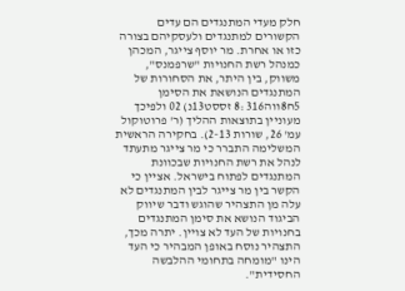חלק מעדי המתנגדים הם עדים הקשורים למתנגדים ולעסקיהם בצורה כזו או אחרת. מר יוסף צייגר, המכהן כמנהל רשת החנויות "שרפמנס", משווק, בין היתר, את הסחורות של המתנגדים הנושאת את הסימן 5ח8ווה316 :8 זססט13נ) 02 ולפיכך מעוניין בתוצאות ההליך (ר' פרוטוקול עמ' 26, שורות 2-13). בחקירה הראשית המשלימה התברר כי מר צייגר מתעתד לנהל את רשת החנויות שבכוונת המתנגדים לפתוח בישראל. אציין כי הקשר בין מר צייגר לבין המתנגדים לא עלה מן התצהיר שהוגש ודבר שיווק הביגוד הנושא את סימן המתנגדים בחנויות של העד לא צויין. יתרה מכך, התצהיר נוסח באופן המבהיר כי העד הינו "מומחה בתחומי ההלבשה החסידית".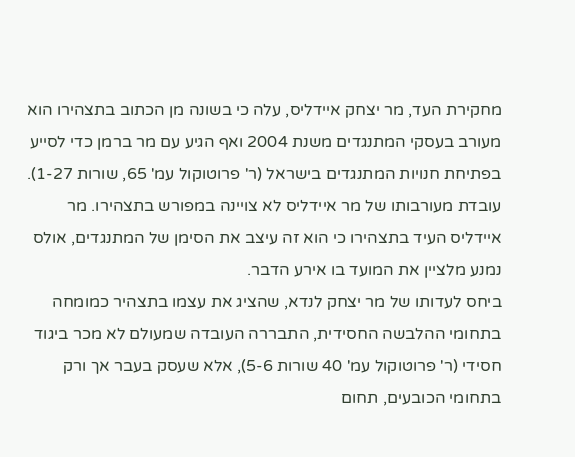מחקירת העד, מר יצחק איידליס, עלה כי בשונה מן הכתוב בתצהירו הוא מעורב בעסקי המתנגדים משנת 2004 ואף הגיע עם מר ברמן כדי לסייע בפתיחת חנויות המתנגדים בישראל (ר' פרוטוקול עמ' 65, שורות 1-27). עובדת מעורבותו של מר איידליס לא צויינה במפורש בתצהירו. מר איידליס העיד בתצהירו כי הוא זה עיצב את הסימן של המתנגדים, אולס נמנע מלציין את המועד בו אירע הדבר.
ביחס לעדותו של מר יצחק לנדא, שהציג את עצמו בתצהיר כמומחה בתחומי ההלבשה החסידית, התבררה העובדה שמעולם לא מכר ביגוד חסידי (ר' פרוטוקול עמ' 40 שורות 5-6), אלא שעסק בעבר אך ורק בתחומי הכובעים, תחום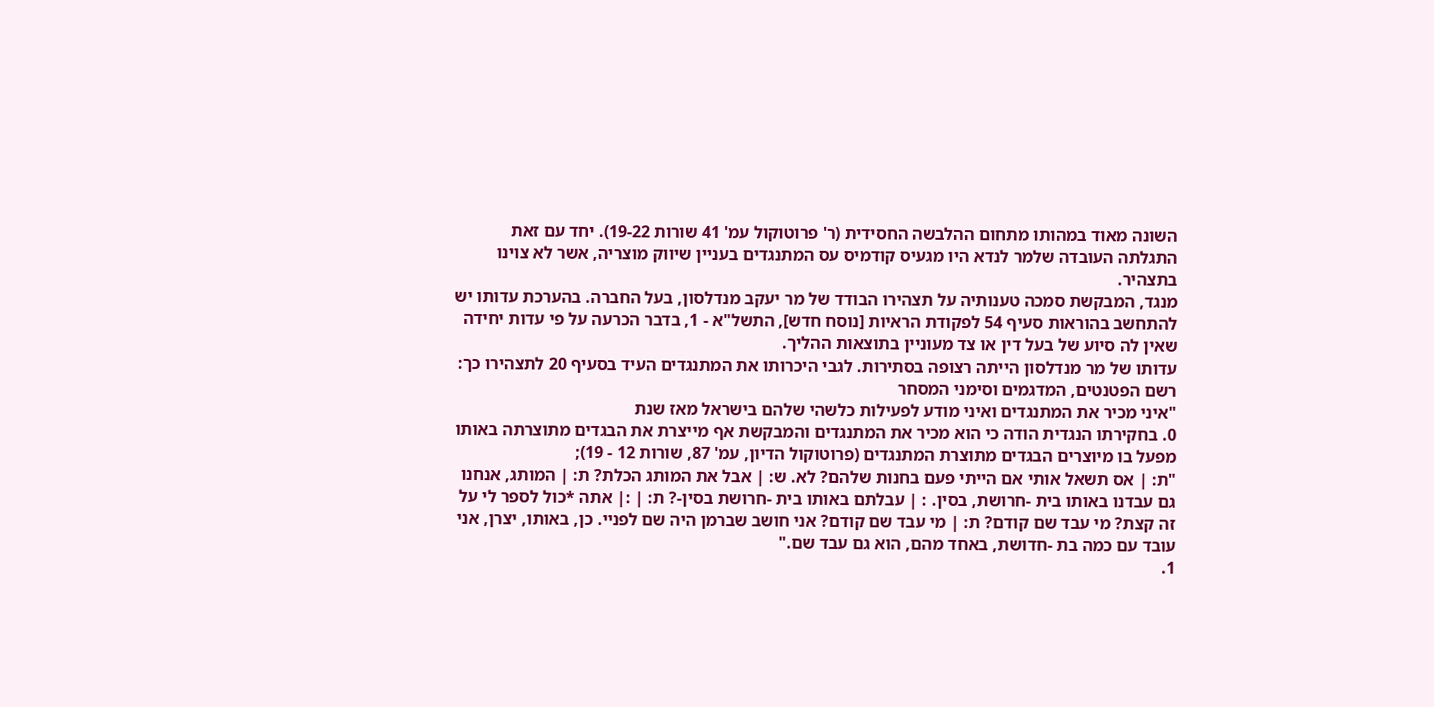השונה מאוד במהותו מתחום ההלבשה החסידית (ר' פרוטוקול עמ' 41 שורות 19-22). יחד עם זאת התגלתה העובדה שלמר לנדא היו מגעיס קודמיס עס המתנגדים בעניין שיווק מוצריה, אשר לא צוינו בתצהיר.
מנגד, המבקשת סמכה טענותיה על תצהירו הבודד של מר יעקב מנדלסון, בעל החברה. בהערכת עדותו יש להתחשב בהוראות סעיף 54 לפקודת הראיות [נוסח חדש], התשל"א - 1, בדבר הכרעה על פי עדות יחידה שאין לה סיוע של בעל דין או צד מעוניין בתוצאות ההליך.
עדותו של מר מנדלסון הייתה רצופה בסתירות. לגבי היכרותו את המתנגדים העיד בסעיף 20 לתצהירו כך:
רשם הפטנטים, המדגמים וסימני המסחר
"איני מכיר את המתנגדים ואיני מודע לפעילות כלשהי שלהם בישראל מאז שנת
0. בחקירתו הנגדית הודה כי הוא מכיר את המתנגדים והמבקשת אף מייצרת את הבגדים מתוצרתה באותו מפעל בו מיוצרים הבגדים מתוצרת המתנגדים (פרוטוקול הדיון, עמ' 87, שורות 12 - 19);
"ת: | אס תשאל אותי אם הייתי פעם בחנות שלהם? לא. ש: | אבל את המותג הכלת? ת: | המותג, אנחנו גם עבדנו באותו בית -חרושת, בסין. : | עבלתם באותו בית -חרושת בסין-? ת: | :| אתה *כול לספר לי על זה קצת? מי עבד שם קודם? ת: | מי עבד שם קודם? אני חושב שברמן היה שם לפניי. כן, באותו, יצרן, אני
עובד עם כמה בת -חדושת, באחד מהם, הוא גם עבד שם."
1.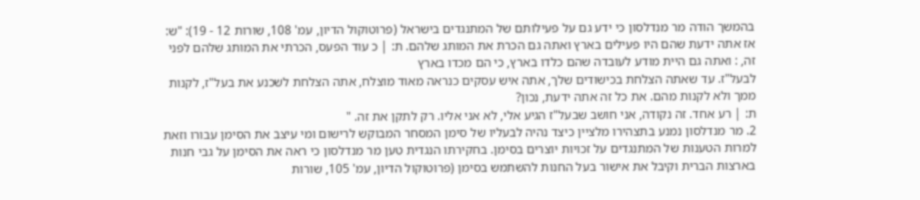בהמשך הודה מר מנדלסון כי ידע גם על פעילותם של המתנגדים בישראל (פרוטוקול הדיון, עמ' 108, שורות 12 - 19): "ש: אז אתה ידעת שהם היו פעילים בארץ ואתה גם הכרת את המותג שלהם. ת: | כ עוד הפעס, הכרתי את המותג שלהם לפני זה, : ואתה גם היית מודע לעובדה שהם כלדו בארץ, כי הם מכדו בארץ
לבעל"ז. עד שאתה הצלחת בכישודים שלך, אתה איש עסקים כנראה מאוד מוצלח, אתה הצלחת לשכנע את בעל"ז, לקנות ממך ולא לקנות מהם. את כל זה אתה ידעת, נכון?
ת: | רע אחד. זה נקודה, אני חושב שבעל"ז הגיע אלי, לא אני אליו. רק לתקן את זה. "
2. מר מנדלסון נמנע בתצהירו מלציין כיצד נהיה לבעליו של סימן המסחר המבוקש לרישום ומי עיצב את הסימן עבורו וזאת למרות הטענות של המתנגדים על זכויות יוצרים בסימן. בחקירתו הנגדית טען מר מנדלסון כי ראה את הסימן על גבי חנות בארצות הברית וקיבל את אישור בעל החנות להשתמש בסימן (פרוטוקול הדיון, עמ' 105, שורות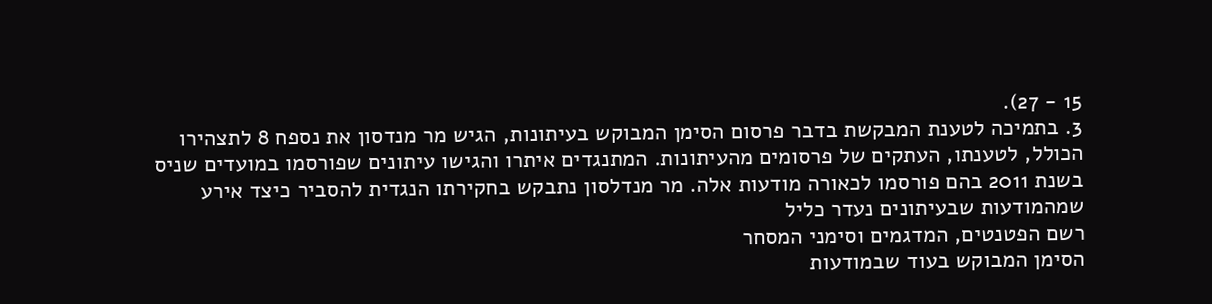15 - 27).
3. בתמיכה לטענת המבקשת בדבר פרסום הסימן המבוקש בעיתונות, הגיש מר מנדסון את נספח 8 לתצהירו הכולל, לטענתו, העתקים של פרסומים מהעיתונות. המתנגדים איתרו והגישו עיתונים שפורסמו במועדים שניס בשנת 2011 בהם פורסמו לכאורה מודעות אלה. מר מנדלסון נתבקש בחקירתו הנגדית להסביר כיצד אירע שמהמודעות שבעיתונים נעדר כליל
רשם הפטנטים, המדגמים וסימני המסחר
הסימן המבוקש בעוד שבמודעות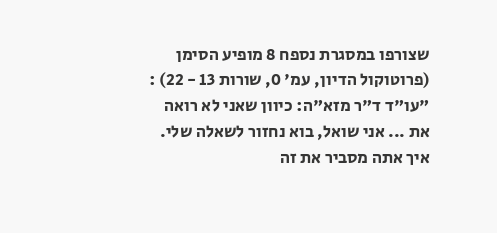שצורפו במסגרת נספח 8 מופיע הסימן (פרוטוקול הדיון, עמ' 0, שורות 13 - 22) : "עו"ד ד"ר מזא"ה: כיוון שאני לא רואה את ... אני שואל, בוא נחזור לשאלה שלי. איך אתה מסביר את זה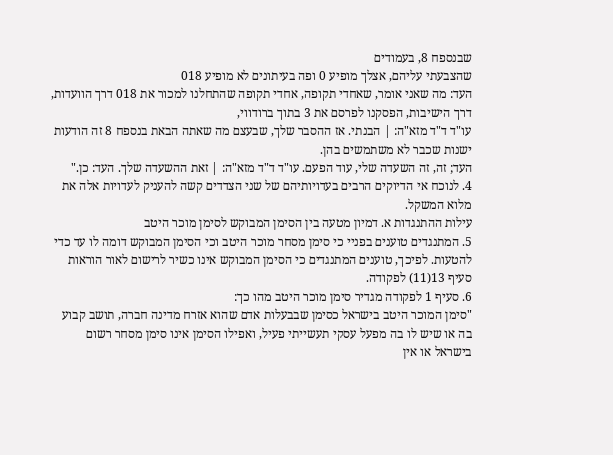שבנספח 8, בעמודים
שהצבעתי עליהם, אצלך מופיע 0 ופה בעיתונים לא מופיע 018
העד: מה שאני אומר, שאחדי תקופה, אחדי תקופה שהתחלנו למכור את 018 דרך הוועדות, דרך הישיבות, הפסקנו לפרסם את 3 בתוך ברודווי,
עו"ד ד"ד מזא"ה: | הבנתי. אז ההסבר שלך, שבעצם מה שאתה הבאת בנספח 8 זה הודעות ישנות שכבר לא משתמשים בהן.
העד; זה, זה השעדה שלי, עוד הפעם. עו"ד ד"ד מזא"ה: | זאת ההשעדה שלך. העד: כן."
4. לנוכח אי הדיוקים הרבים בעדויותיהם של שני הצדדים קשה להעניק לעדויות אלה את מלוא המשקל.
עילות ההתנגדות א. דמיון מטעה בין הסימן המבוקש לסימן מוכר היטב
5. המתנגדים טוענים בפניי כי סימן מסחר מוכר היטב וכי הסימן המבוקש דומה לו עד כדי להטעות. לפיכך, טוענים המתנגדים כי הסימן המבוקש אינו כשיר לרישום לאור הוראות סעיף 13(11) לפקודה.
6. סעיף 1 לפקודה מגדיר סימן מוכר היטב מהו כך:
"סימן המוכר היטב בישראל כסימן שבבעלות אדם שהוא אזרח מדינה חברה, תושב קבוע בה או שיש לו בה מפעל עסקי תעשייתי פעיל, ואפילו הסימן אינו סימן מסחר רשום בישראל או אין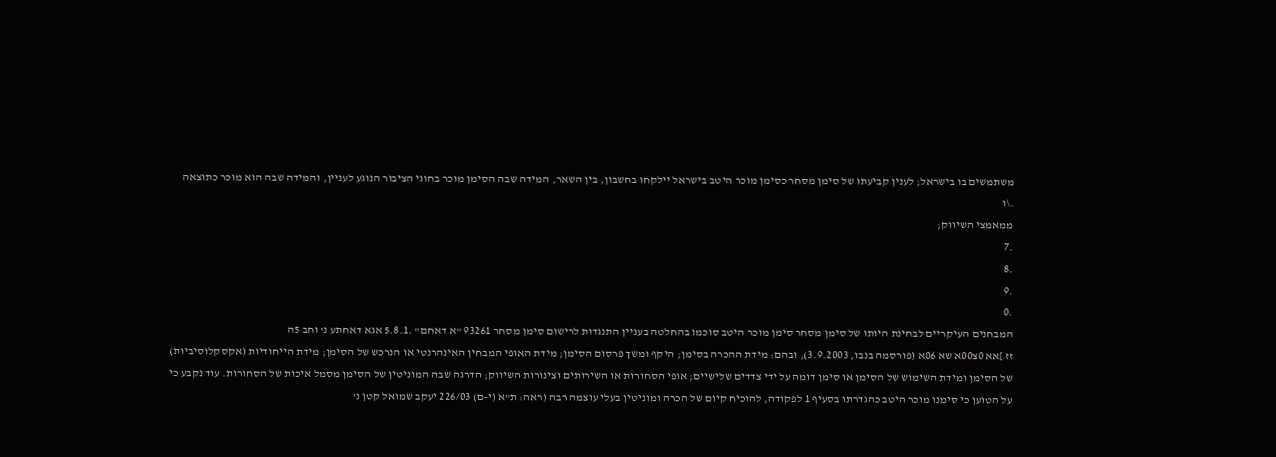משתמשים בו בישראל; לענין קביעתו של סימן מסחר כסימן מוכר היטב בישראל יילקחו בחשבון, בין השאר, המידה שבה הסימן מוכר בחוגי הציבור הנוגע לעניין, והמידה שבה הוא מוכר כתוצאה
.\ו
ממאמצי השיווק;
.7
.8
.9
.0
המבחנים העיקריים לבחינת היותו של סימן מסחר סימן מוכר היטב סוכמו בהחלטה בעניין התנגדות לרישום סימן מסחר 93261 "א דאחם" .5.8.1 אגא דאחתע נ' וחב 5ה
זז ]אא 0צ00א שא 06א (פורסמה בנבו, 3.9.2003), ובהם: מידת ההכרה בסימן; היקף ומשך פרסום הסימן; מידת האופי המבחין האינהרנטי או הנרכש של הסימן; מידת הייחודיות (אקסקלוסיביות) של הסימן ומידת השימוש של הסימן או סימן דומה על ידי צדדים שלישיים; אופי הסחורות או השירותים וצינורות השיווק; הדרגה שבה המוניטין של הסימן מסמל איכות של הסחורות. עוד נקבע כי על הטוען כי סימנו מוכר היטב כהגדרתו בסעיף 1 לפקודה, להוכיח קיום של הכרה ומוניטין בעלי עוצמה רבה (ראה: ת"א (י-ם) 226/03 יעקב שמואל קטן נ'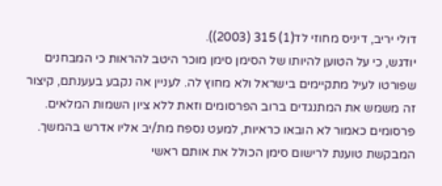דולי יריב, דיניס מחוזי לד(1) 315 (2003)).
יודגש, כי על הטוען להיותו של הסימן סימן מוכר היטב להראות כי המבחנים שפורטו לעיל מתקיימים בישראל ולא מחוץ לה. לעניין אה נקבע בעענתם, קיצור זה משמש את המתנגדים ברוב הפרסומים וזאת ללא ציון השמות המלאים. פרסומים כאמור לא הובאו כראיות, למעט נספח מת/יב אליו אדרש בהמשך. המבקשת טוענת לרישום סימן הכולל את אותם ראשי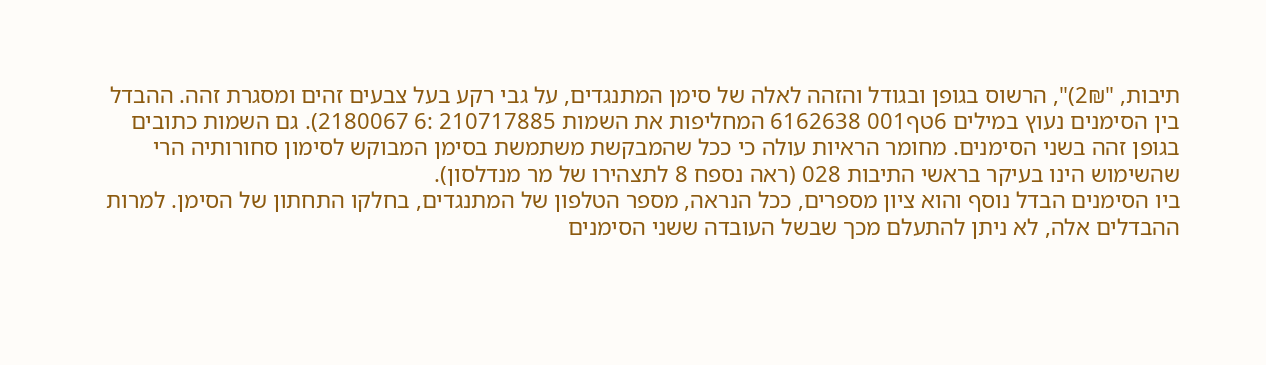תיבות, "2₪)", הרשוס בגופן ובגודל והזהה לאלה של סימן המתנגדים, על גבי רקע בעל צבעים זהים ומסגרת זהה. ההבדל בין הסימנים נעוץ במילים 6טף001 6162638 המחליפות את השמות 210717885 :6 2180067). גם השמות כתובים בגופן זהה בשני הסימנים. מחומר הראיות עולה כי ככל שהמבקשת משתמשת בסימן המבוקש לסימון סחורותיה הרי
שהשימוש הינו בעיקר בראשי התיבות 028 (ראה נספח 8 לתצהירו של מר מנדלסון).
ביו הסימנים הבדל נוסף והוא ציון מספרים, ככל הנראה, מספר הטלפון של המתנגדים, בחלקו התחתון של הסימן. למרות ההבדלים אלה, לא ניתן להתעלם מכך שבשל העובדה ששני הסימנים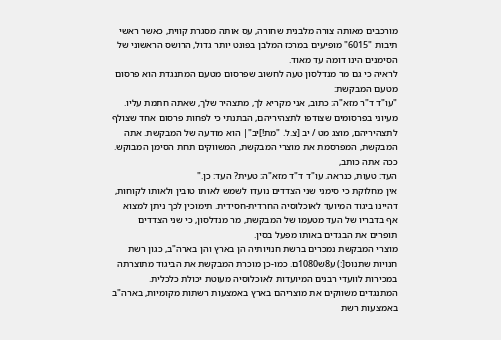מורכבים מאותה צורה מלבנית שחורה, עס אותה מסגרת קווית, כאשר ראשי תיבות "6015" מופיעים במרכז המלבן בפונט יותר גדול, הרושס הראשוני של הסימנים הינו דומה עד מאוד.
לראיה כי גם מר מנדלסון טעה לחשוב שפרסום מטעם המתנגדת הוא פרסום מטעם המבקשת:
"עו"ד ד"ר מזא"ה: כתוב, אני מקריא לך, מתצהיר שלך, שאתה חתמת עליו. מעיוני בפרסומים שצודפו לתצהיריהם, הבתנתי כי לפחות פרסום אחד שצולף לתצהיריהם, מוצג מט / יב [צ.ל. "מת!]יב"| הוא מודעה של המבקשת. אתה המבקשת, המפרסמת את מוצרי המבקשת, המשווקים תחת הסימן המבוקש. ככה אתה כותב,
העד: טעות, כנראה. עו"ד ד"ד מזא"ה: טעית? העד: כן."
אין מחלוקת כי סימני שני הצדדים נועדו לשמש לאותו טובין ולאותו לקוחות, דהיינו ביגוד המיועד לאוכלוסיה החרדית-חסידית. תימוכין לכך ניתן למצוא אף בדבריו של העד מטעמו של המבקשת, מר מנדלסון, כי שני הצדדים תופרים את הבגדים באותו מפעל בסין.
מוצרי המבקשת נמכרים ברשת חנויותיה הן בארץ והן בארה"ב, כגון רשת חנויות שתנוס[:) ע8ש1080ם. כמו-כן מוכרת המבקשת את הביגוד מתוצרתה במכירות לוועדי רבנים המיועדות לאוכלוסיה מעוטת יכולת כלכלית.
המתנגדים משווקים את מוצריהם בארץ באמצעות רשתות מקומיות, בארה"ב באמצעות רשת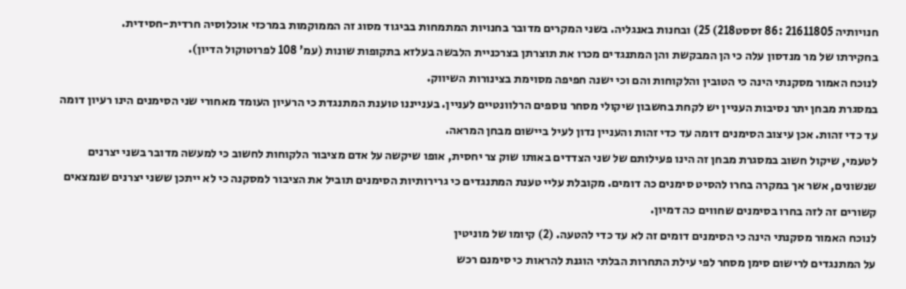חנויותיה 21611805 :86 זססט218) 25) ובחנות באנגליה. בשני המקרים מדובר בחנויות המתמחות בביגוד מסוג זה הממוקמות במרכזי אוכלוסיה חרדית-חסידית.
בחקירתו של מר מנדסון עלה כי הן המבקשת והן המתנגדים מכרו את תוצרתן בצרכניית הלבשה בעלזא בתקופות שונות (עמ' 108 לפרוטוקול הדיון).
לנוכח האמור מסקנתי הינה כי הטובין והלקוחות והם וכי ישנה חפיפה מסוימת בצינורות השיווק.
במסגרת מבחן יתר נסיבות העניין יש לקחת בחשבון שיקולי מסחר נוספים הרלוונטיים לעניין. בענייננו טוענת המתנגדת כי הרעיון העומד מאחורי שני הסימנים הינו רעיון דומה עד כדי זהות. אכן עיצוב הסימנים דומה עד כדי זהות והעניין נדון לעיל ביישום מבחן המראה.
לטעמי, שיקול חשוב במסגרת מבחן זה הינו פעילותם של שני הצדדים באותו שוק צר יחסית, אופו שיקשה על אדם מציבור הלקוחות לחשוב כי למעשה מדובר בשני יצרנים שנשונים, אשר אך במקרה בחרו להסיט סימנים כה דומים. מקובלת עליי טענת המתנגדים כי גרירותיות הסימנים תוביל את הציבור למסקנה כי לא ייתכן ששני יצרנים שנמצאים קשורים זה לזה בחרו בסימנים שחווים כה דמיון.
לנוכח האמור מסקנתי הינה כי הסימנים דומים זה לא עד כדי להטעה. (2) קיומו של מוניטין
על המתנגדים לרישום סימן מסחר לפי עילת התחרות הבלתי הוגנת להראות כי סימנם רכש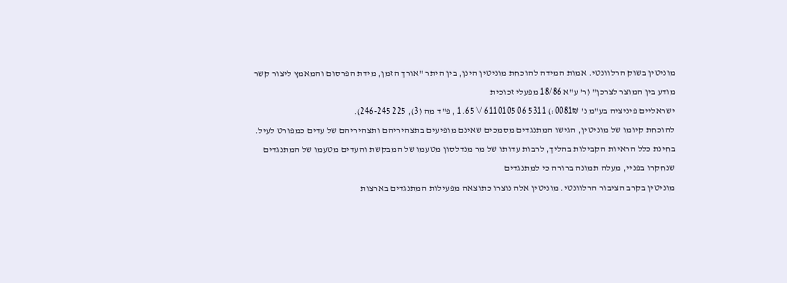מוניטין בשוק הרלוונטי. אמות המידה להוכחת מוניטין הינן, בין היתר "אורך הזמן, מידת הפרסום והמאמץ ליצור קשר מודע בין המוצר לצרכן" (ר' ע"א 18/86 מפעלי זכוכית
ישראליים פיניציה בע"מ נ' 0081₪:) 5311 06 6110105 /\ 1.65 , פ"ד מה (3), 225 246-245).
להוכחת קיומו של מוניטין, הגישו המתנגדים מסמכים שאינם מופיעים בתצהיריהם ותצהיריהם של עדים כמפורט לעיל. בחינת כלל הראיות הקבילות בהליך, לרבות עדותו של מר מנדלסון מטעמו של המבקשת והעדים מטעמו של המתנגדים שנחקרו בפניי, מעלה תמונה ברורה כי למתנגדים
מוניטין בקרב הציבור הרלוונטי. מוניטין אלה נוצרו כתוצאה מפעילות המתנגדים בארצות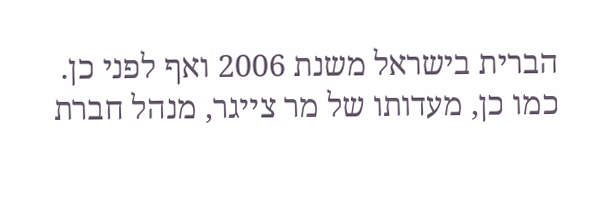הברית בישראל משנת 2006 ואף לפני כן.
כמו כן, מעדותו של מר צייגר, מנהל חברת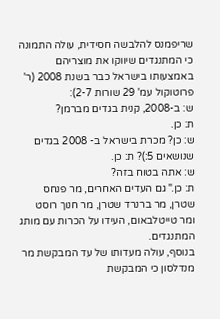שריפמנס להלבשה חסידית, עולה התמונה כי המתנגדים שיווקו את מוצריהם באמצעותו בישראל כבר בשנת 2008 (ר' פרוטוקול עמ' 29 שורות 2-7):
ש: ב-2008, קנית בגדים מברמן?
ת: כן.
ש: כן? מכרת בישראל ב- 2008 בגדים שנושאים 5:)? ת: כן.
ש: אתה בטוח בזה?
ת: כן." גם העדים האחרים, מר פנחס שטרן, מר ברנרד שטרן, מר חנוך רוסט ומר טייטלבאום, העידו על הכרות עם מותג המתנגדים.
בנוסף, עולה מעדותו של עד המבקשת מר מנדלסון כי המבקשת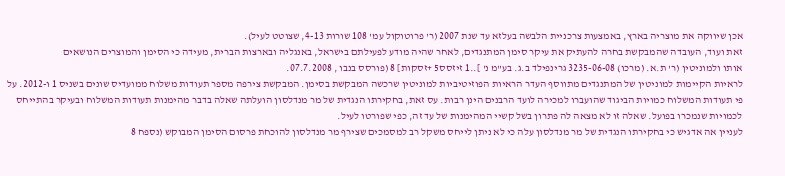אכן שיווקה את מוצריה בארץ, באמצעות צרכניית הלבשה בעלזא עד שנת 2007 (ר' פרוטוקול עמ' 108 שורות 4-13, שצוטט לעיל).
זאת ועוד, העובדה שהמבקשת בחרה להעתיק את עיקר סימן המתנגדים, לאחר שהיה מודע לפעילתם בישראל, באנגליה ובארצות הברית, מעידה כי הסימן והמוצרים הנושאים
אותו ולמוניטין (ר' ת.א. (מרכו) 3235-06-08 גרינפילד ב.ג. בע"מ נ' ]..1 זיזסס5 +זסקות] 8 (פורסס בנבו , 07.7.2008.
לראיות הקיימות למוניטין של המתנגדים מתווסף העדר הראיות הפוזיטיביות למוניטין שרכשה המבקשת בסימן. המבקשת צירפה מספר תעודות משלוח ממועדיס שונים בשניס 1 ו-2012. על פי תעודות המשלוח כמויות הביגוד שהועברו למכירה לועד הרבנים הינן רבות. עס זאת, בחקירתו הנגדית של מר מנדלסון הועלתה שאלה בדבר מהימנות תעודות המשלוח ובעיקר בהתייחס לכמויות שנמכרו בפועל. שאלה זו לא מצאה לה פתרון בשל קשיי המהימנות של עד זה, כפי שפורטו לעיל.
לעניין אה אדגיש כי בחקירתו הנגדית של מר מנדלסון עלה כי לא ניתן לייחס משקל רב למסמכים שצירף מר מנדלסון להוכחת פרסום הסימן המבוקש (נספח 8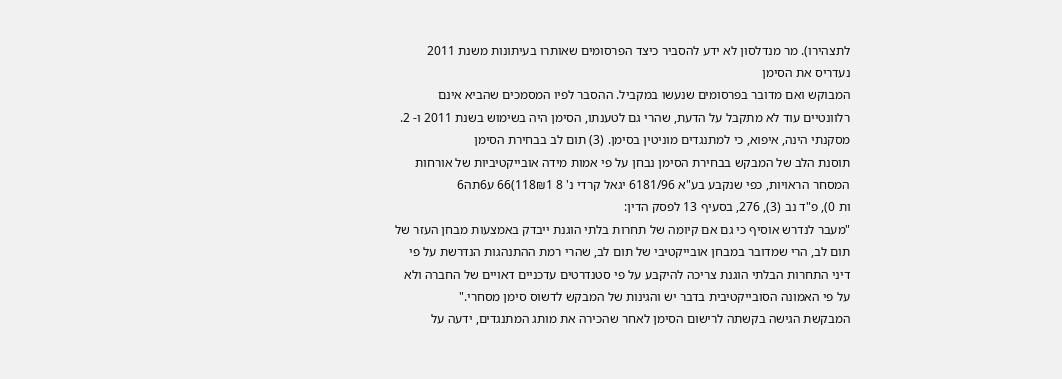לתצהירו). מר מנדלסון לא ידע להסביר כיצד הפרסומים שאותרו בעיתונות משנת 2011 נעדריס את הסימן
המבוקש ואם מדובר בפרסומים שנעשו במקביל. ההסבר לפיו המסמכים שהביא אינם רלוונטיים עוד לא מתקבל על הדעת, שהרי גם לטענתו, הסימן היה בשימוש בשנת 2011 ו- 2.
מסקנתי הינה, איפוא, כי למתנגדים מוניטין בסימן. (3) תום לב בבחירת הסימן
תוסנת הלב של המבקש בבחירת הסימן נבחן על פי אמות מידה אובייקטיביות של אורחות
המסחר הראויות, כפי שנקבע בע"א 6181/96 יגאל קרדי נ' 8 118₪1)66 ע6תה6
ות 0), פ"ד נב (3), 276, בסעיף 13 לפסק הדין:
"מעבר לנדרש אוסיף כי גם אם קיומה של תחרות בלתי הוגנת ייבדק באמצעות מבחן העזר של תום לב, הרי שמדובר במבחן אובייקטיבי של תום לב, שהרי רמת ההתנהגות הנדרשת על פי דיני התחרות הבלתי הוגנת צריכה להיקבע על פי סטנדרטים עדכניים דאויים של החברה ולא על פי האמונה הסובייקטיבית בדבר יש והגינות של המבקש לדשוס סימן מסחרי."
המבקשת הגישה בקשתה לרישום הסימן לאחר שהכירה את מותג המתנגדים, ידעה על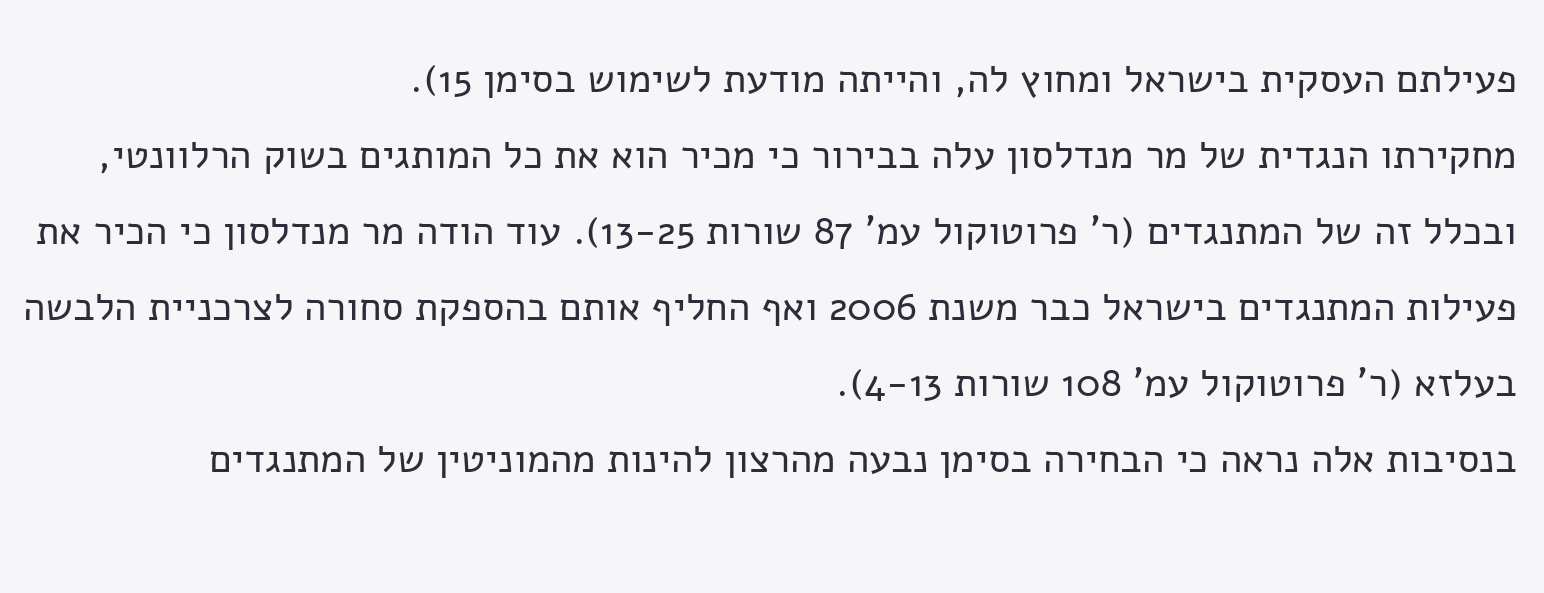פעילתם העסקית בישראל ומחוץ לה, והייתה מודעת לשימוש בסימן 15).
מחקירתו הנגדית של מר מנדלסון עלה בבירור כי מכיר הוא את כל המותגים בשוק הרלוונטי, ובכלל זה של המתנגדים (ר' פרוטוקול עמ' 87 שורות 13-25). עוד הודה מר מנדלסון כי הכיר את פעילות המתנגדים בישראל כבר משנת 2006 ואף החליף אותם בהספקת סחורה לצרכניית הלבשה בעלזא (ר' פרוטוקול עמ' 108 שורות 4-13).
בנסיבות אלה נראה כי הבחירה בסימן נבעה מהרצון להינות מהמוניטין של המתנגדים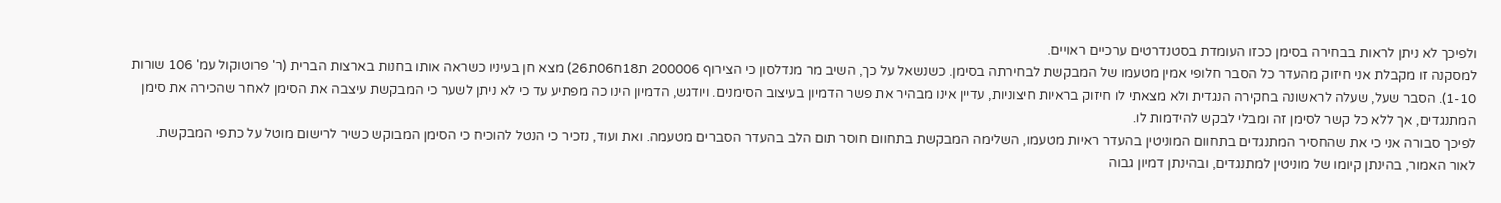ולפיכך לא ניתן לראות בבחירה בסימן ככזו העומדת בסטנדרטים ערכיים ראויים.
למסקנה זו מקבלת אני חיזוק מהעדר כל הסבר חלופי אמין מטעמו של המבקשת לבחירתה בסימן. כשנשאל על כך, השיב מר מנדלסון כי הצירוף 200006 ת18ח06ת26) מצא חן בעיניו כשראה אותו בחנות בארצות הברית (ר' פרוטוקול עמ' 106 שורות 1-10). הסבר שעל, שעלה לראשונה בחקירה הנגדית ולא מצאתי לו חיזוק בראיות חיצוניות, עדיין אינו מבהיר את פשר הדמיון בעיצוב הסימנים. ויודגש, הדמיון הינו כה מפתיע עד כי לא ניתן לשער כי המבקשת עיצבה את הסימן לאחר שהכירה את סימן המתנגדים, אך ללא כל קשר לסימן זה ומבלי לבקש להידמות לו.
לפיכך סבורה אני כי את שהחסיר המתנגדים בתחוום המוניטין בהעדר ראיות מטעמו, השלימה המבקשת בתחוום חוסר תום הלב בהעדר הסברים מטעמה. ואת ועוד, נזכיר כי הנטל להוכיח כי הסימן המבוקש כשיר לרישום מוטל על כתפי המבקשת.
לאור האמור, בהינתן קיומו של מוניטין למתנגדים, ובהינתן דמיון גבוה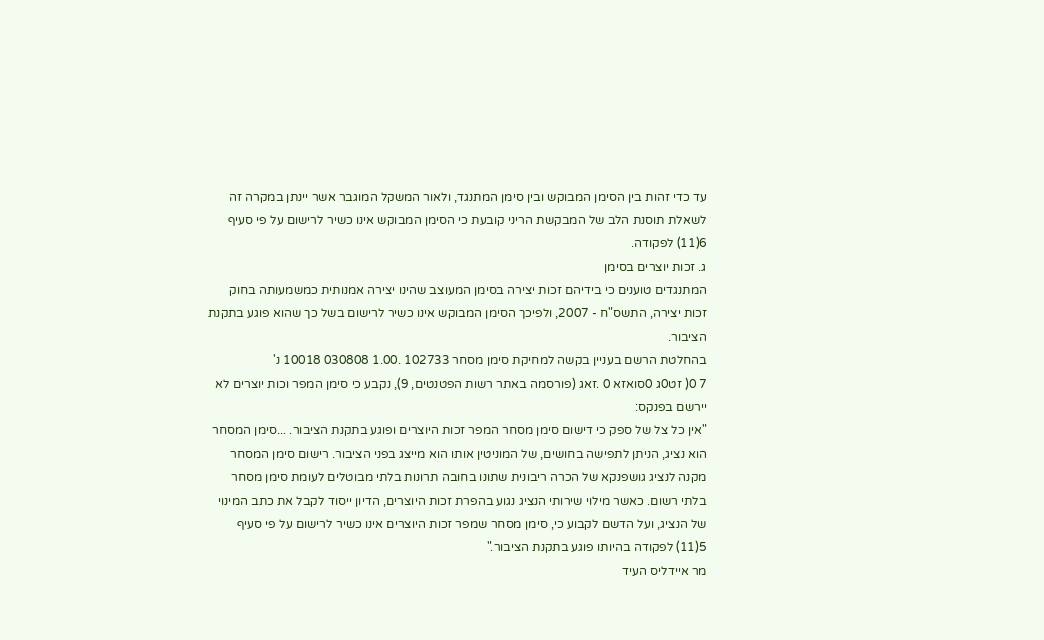עד כדי זהות בין הסימן המבוקש ובין סימן המתנגד, ולאור המשקל המוגבר אשר יינתן במקרה זה לשאלת תוסנת הלב של המבקשת הריני קובעת כי הסימן המבוקש אינו כשיר לרישום על פי סעיף 6(11) לפקודה.
ג. זכות יוצרים בסימן
המתנגדים טוענים כי בידיהם זכות יצירה בסימן המעוצב שהינו יצירה אמנותית כמשמעותה בחוק זכות יצירה, התשס"ח - 2007, ולפיכך הסימן המבוקש אינו כשיר לרישום בשל כך שהוא פוגע בתקנת הציבור.
בהחלטת הרשם בעניין בקשה למחיקת סימן מסחר 102733 .1.00 030808 10018 נ'
7 0( זט0ג 0סואזא 0 .זאג (פורסמה באתר רשות הפטנטים, 9), נקבע כי סימן המפר וכות יוצרים לא יירשם בפנקס:
"אין כל צל של ספק כי דישום סימן מסחר המפר זכות היוצרים ופוגע בתקנת הציבור. ...סימן המסחר הוא נציג, הניתן לתפישה בחושים, של המוניטין אותו הוא מייצג בפני הציבור. רישום סימן המסחר מקנה לנציג גושפנקא של הכרה ריבונית שתונו בחובה תרונות בלתי מבוטלים לעומת סימן מסחר בלתי רשום. כאשר מילוי שירותי הנציג נגוע בהפרת זכות היוצרים, הדיון ייסוד לקבל את כתב המינוי של הנציג, ועל הדשם לקבוע כי, סימן מסחר שמפר זכות היוצרים אינו כשיר לרישום על פי סעיף 5(11) לפקודה בהיותו פוגע בתקנת הציבור."
מר איידליס העיד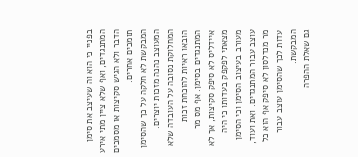בפניי כי הוא וה שעיצב את סימן המתנגדים, ואף שלא ציין מתי אירע הדבר ולא הגיש סקיצות או מסמכים תומכים אחרים.
המבקשת לא חלקה על כך שהסימן המעוצב נהנה מזכות יוצרים. המחלוקת נסובה על העובדה שלא הובאו ראיות להוכחת זכות המתנגדים בסימן. אף מס מר איידליס לא סיפק סקיצות, אך לא מצאתי לפקפק בעדותו כי היה מעורב בעיצוב הסימן וכי הסימן עוצב עבור המתנגדים. ואת ועוד, מר מנדלסון לא סיפק אף הוא כל עדות לכך שהסימן עוצב עבור המבקשת.
גם שאלת ההפרה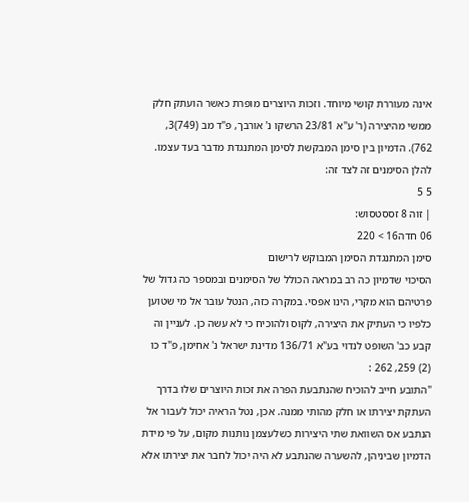אינה מעוררת קושי מיוחד. וזכות היוצרים מופרת כאשר הועתק חלק ממשי מהיצירה (ר' ע"א 23/81 הרשקו נ' אורבך, פ"ד מב (749)3, 762). הדמיון בין סימן המבקשת לסימן המתנגדת מדבר בעד עצמו. להלן הסימנים זה לצד זה:
5 5
| זוה 8 זססטסוש:
06 חדה16 > 220
סימן המתנגדת הסימן המבוקש לרישום
הסיכוי שדמיון כה רב במראה הכולל של הסימנים ובמספר כה גדול של פרטיהם הוא מקרי, הינו אפסי. במקרה כזה, הנטל עובר אל מי שטוען כלפיו כי העתיק את היצירה, לקוס ולהוכיח כי לא עשה כן. לעניין וה קבע כב' השופט לנדוי בע"א 136/71 מדינת ישראל נ' אחימן, פ"ד כו (2) 259, 262 :
"התובע חייב להוכיח שהנתבעת הפרה את זכות היוצרים שלו בדרך העתקת יצירתו או חלק מהותי ממנה. אכן, נטל הראיה יכול לעבור אל הנתבע אס השוואת שתי היצירות כשלעצמן נותנות מקום, על פי מידת הדמיון שביניהן, להשערה שהנתבע לא היה יכול לחבר את יצירתו אלא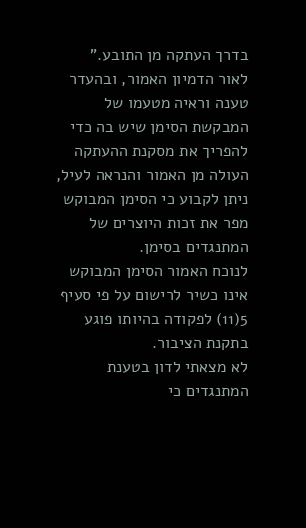בדרך העתקה מן התובע."
לאור הדמיון האמור, ובהעדר טענה וראיה מטעמו של המבקשת הסימן שיש בה כדי להפריך את מסקנת ההעתקה העולה מן האמור והנראה לעיל, ניתן לקבוע כי הסימן המבוקש מפר את זכות היוצרים של המתנגדים בסימן.
לנוכח האמור הסימן המבוקש אינו כשיר לרישום על פי סעיף 5(11) לפקודה בהיותו פוגע בתקנת הציבור.
לא מצאתי לדון בטענת המתנגדים כי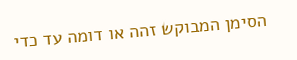הסימן המבוקש זהה או דומה עד כדי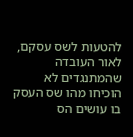להטעות לשס עסקם, לאור העובדה שהמתנגדים לא הוכיחו מהו שס העסק בו עושים הס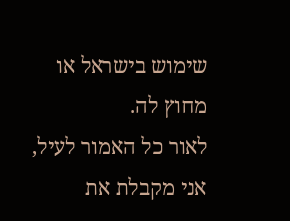שימוש בישראל או מחוץ לה.
לאור כל האמור לעיל, אני מקבלת את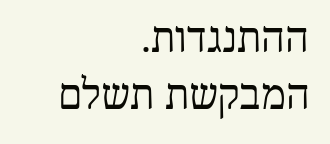ההתנגדות. המבקשת תשלם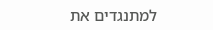למתנגדים את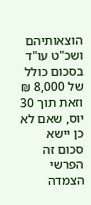הוצאותיהם ושכ"ט עו"ד בסכום כולל של 8,000 ₪ וזאת תוך 30 יוס, שאם לא כן יישא סכום זה הפרשי הצמדה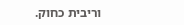וריבית כחוק.